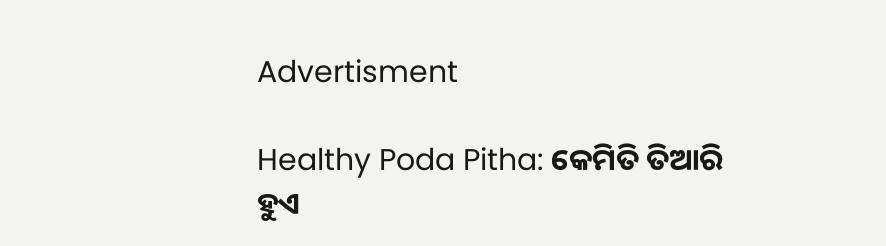Advertisment

Healthy Poda Pitha: କେମିତି ତିଆରି ହୁଏ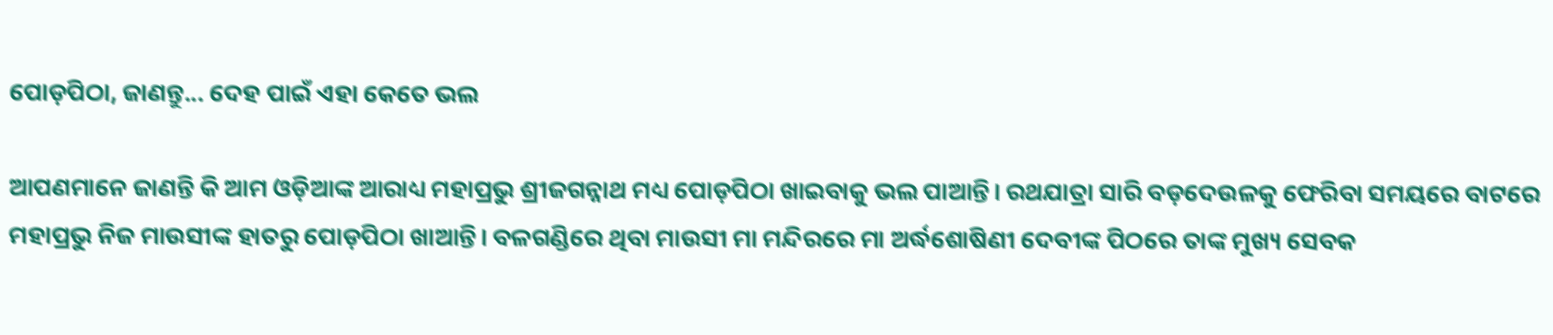ପୋଡ଼ପିଠା, ଜାଣନ୍ତୁ... ଦେହ ପାଇଁ ଏହା କେତେ ଭଲ

ଆପଣମାନେ ଜାଣନ୍ତି କି ଆମ ଓଡ଼ିଆଙ୍କ ଆରାଧ୍ୟ ମହାପ୍ରଭୁ ଶ୍ରୀଜଗନ୍ନାଥ ମଧ୍ୟ ପୋଡ଼ପିଠା ଖାଇବାକୁ ଭଲ ପାଆନ୍ତି। ରଥଯାତ୍ରା ସାରି ବଡ଼ଦେଉଳକୁ ଫେରିବା ସମୟରେ ବାଟରେ ମହାପ୍ରଭୁ ନିଜ ମାଉସୀଙ୍କ ହାତରୁ ପୋଡ଼ପିଠା ଖାଆନ୍ତି। ବଳଗଣ୍ଡିରେ ଥିବା ମାଉସୀ ମା ମନ୍ଦିରରେ ମା ଅର୍ଦ୍ଧଶୋଷିଣୀ ଦେବୀଙ୍କ ପିଠରେ ତାଙ୍କ ମୁଖ୍ୟ ସେବକ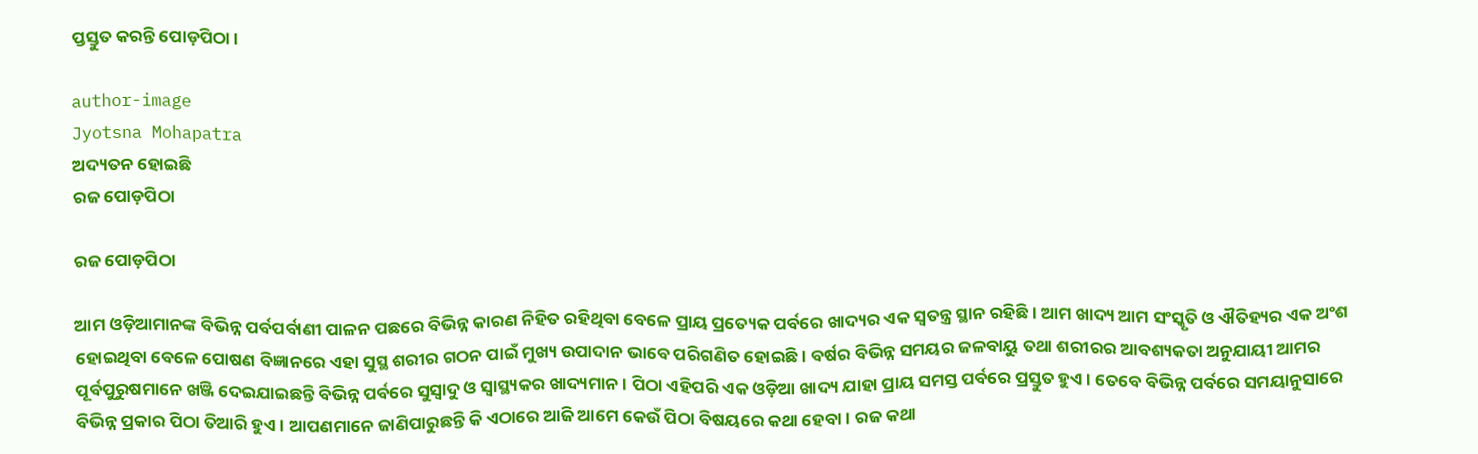ପ୍ତସ୍ତୁତ କରନ୍ତି ପୋଡ଼ପିଠା।

author-image
Jyotsna Mohapatra
ଅଦ୍ୟତନ ହୋଇଛି
ରଜ ପୋଡ଼ପିଠା

ରଜ ପୋଡ଼ପିଠା

ଆମ ଓଡ଼ିଆମାନଙ୍କ ବିଭିନ୍ନ ପର୍ବପର୍ବାଣୀ ପାଳନ ପଛରେ ବିଭିନ୍ନ କାରଣ ନିହିତ ରହିଥିବା ବେଳେ ପ୍ରାୟ ପ୍ରତ୍ୟେକ ପର୍ବରେ ଖାଦ୍ୟର ଏକ ସ୍ୱତନ୍ତ୍ର ସ୍ଥାନ ରହିଛି। ଆମ ଖାଦ୍ୟ ଆମ ସଂସ୍କୃତି ଓ ଐତିହ୍ୟର ଏକ ଅଂଶ ହୋଇଥିବା ବେଳେ ପୋଷଣ ବିଜ୍ଞାନରେ ଏହା ସୁସ୍ଥ ଶରୀର ଗଠନ ପାଇଁ ମୁଖ୍ୟ ଉପାଦାନ ଭାବେ ପରିଗଣିତ ହୋଇଛି। ବର୍ଷର ବିଭିନ୍ନ ସମୟର ଜଳବାୟୁ ତଥା ଶରୀରର ଆବଶ୍ୟକତା ଅନୁଯାୟୀ ଆମର ପୂର୍ବପୁରୁଷମାନେ ଖଞ୍ଜି ଦେଇଯାଇଛନ୍ତି ବିଭିନ୍ନ ପର୍ବରେ ସୁସ୍ୱାଦୁ ଓ ସ୍ୱାସ୍ଥ୍ୟକର ଖାଦ୍ୟମାନ। ପିଠା ଏହିପରି ଏକ ଓଡ଼ିଆ ଖାଦ୍ୟ ଯାହା ପ୍ରାୟ ସମସ୍ତ ପର୍ବରେ ପ୍ରସ୍ତୁତ ହୁଏ। ତେବେ ବିଭିନ୍ନ ପର୍ବରେ ସମୟାନୁସାରେ ବିଭିନ୍ନ ପ୍ରକାର ପିଠା ତିଆରି ହୁଏ। ଆପଣମାନେ ଜାଣିପାରୁଛନ୍ତି କି ଏଠାରେ ଆଜି ଆମେ କେଉଁ ପିଠା ବିଷୟରେ କଥା ହେବା। ରଜ କଥା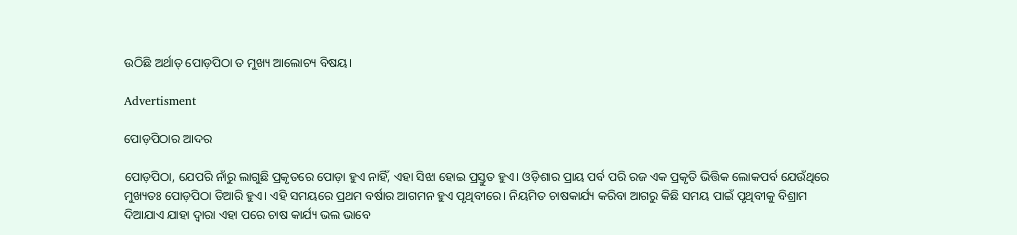ଉଠିଛି ଅର୍ଥାତ୍ ପୋଡ଼ପିଠା ତ ମୁଖ୍ୟ ଆଲୋଚ୍ୟ ବିଷୟ।

Advertisment

ପୋଡ଼ପିଠାର ଆଦର

ପୋଡ଼ପିଠା, ଯେପରି ନାଁରୁ ଲାଗୁଛି ପ୍ରକୃତରେ ପୋଡ଼ା ହୁଏ ନାହିଁ, ଏହା ସିଝା ହୋଇ ପ୍ରସ୍ତୁତ ହୁଏ। ଓଡ଼ିଶାର ପ୍ରାୟ ପର୍ବ ପରି ରଜ ଏକ ପ୍ରକୃତି ଭିତ୍ତିକ ଲୋକପର୍ବ ଯେଉଁଥିରେ ମୁଖ୍ୟତଃ ପୋଡ଼ପିଠା ତିଆରି ହୁଏ। ଏହି ସମୟରେ ପ୍ରଥମ ବର୍ଷାର ଆଗମନ ହୁଏ ପୃଥିବୀରେ। ନିୟମିତ ଚାଷକାର୍ଯ୍ୟ କରିବା ଆଗରୁ କିଛି ସମୟ ପାଇଁ ପୃଥିବୀକୁ ବିଶ୍ରାମ ଦିଆଯାଏ ଯାହା ଦ୍ୱାରା ଏହା ପରେ ଚାଷ କାର୍ଯ୍ୟ ଭଲ ଭାବେ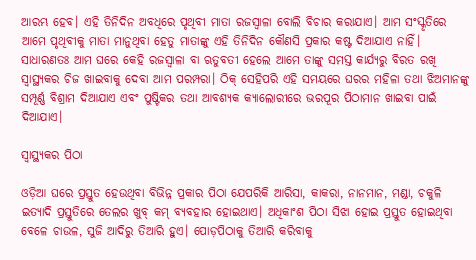ଆରମ୍ଭ ହେବ। ଏହି ତିନିଦିନ ଅବଧିରେ ପୃଥିବୀ ମାତା ରଜସ୍ୱାଳା ବୋଲି ବିଚାର କରାଯାଏ। ଆମ ସଂସ୍କୃତିରେ ଆମେ ପୃଥିବୀକୁ ମାତା ମାନୁଥିବା ହେତୁ ମାତାଙ୍କୁ ଏହି ତିନିଦିନ କୌଣସି ପ୍ରକାର କଷ୍ଟ ଦିଆଯାଏ ନାହିଁ। ସାଧାରଣତଃ ଆମ ଘରେ କେହି ରଜସ୍ୱାଳା ବା ଋତୁବତୀ ହେଲେ ଆମେ ତାଙ୍କୁ ସମସ୍ତ କାର୍ଯ୍ୟରୁ ବିରତ ରଖି ସ୍ୱାସ୍ଥ୍ୟକର ଚିଜ ଖାଇବାକୁ ଦେବା ଆମ ପରମ୍ପରା। ଠିକ୍ ସେହିପରି ଏହି ସମୟରେ ଘରର ମହିଳା ତଥା ଝିଅମାନଙ୍କୁ ସମ୍ପୂର୍ଣ୍ଣ ବିଶ୍ରାମ ଦିଆଯାଏ ଏବଂ ପୁଷ୍ଟିକର ତଥା ଆବଶ୍ୟକ କ୍ୟାଲୋରୀରେ ଭରପୂର ପିଠାମାନ ଖାଇବା ପାଇଁ ଦିଆଯାଏ।

ସ୍ୱାସ୍ଥ୍ୟକର ପିଠା

ଓଡ଼ିଆ ଘରେ ପ୍ରସ୍ତୁତ ହେଉଥିବା ବିଭିନ୍ନ ପ୍ରକାର ପିଠା ଯେପରିକି ଆରିସା, କାକରା, ନାନମାନ, ମଣ୍ଡା, ଚକୁଳି ଇତ୍ୟାଦି ପ୍ରସ୍ତୁତିରେ ତେଲର ଖୁବ୍ କମ୍ ବ୍ୟବହାର ହୋଇଥାଏ। ଅଧିକାଂଶ ପିଠା ସିଝା ହୋଇ ପ୍ରସ୍ତୁତ ହୋଇଥିବା ବେଳେ ଚାଉଳ, ସୁଜି ଆଦିରୁ ତିଆରି ହୁଏ। ପୋଡ଼ପିଠାକୁ ତିଆରି କରିବାକୁ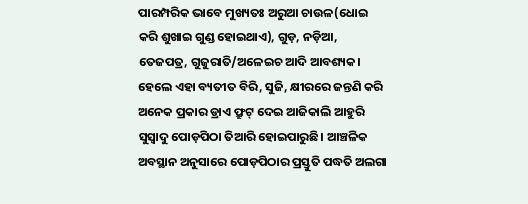ପାରମ୍ପରିକ ଭାବେ ମୁଖ୍ୟତଃ ଅରୁଆ ଚାଉଳ(ଧୋଇ କରି ଶୁଖାଇ ଗୁଣ୍ଡ ହୋଇଥାଏ), ଗୁଡ଼, ନଡ଼ିଆ, ତେଜପତ୍ର, ଗୁଜୁରାତି/ଅଳେଇଚ ଆଦି ଆବଶ୍ୟକ। ହେଲେ ଏହା ବ୍ୟତୀତ ବିରି, ସୁଜି, କ୍ଷୀରରେ ଜନ୍ତଣି କରି ଅନେକ ପ୍ରକାର ଡ୍ରାଏ ଫ୍ରୁଟ୍ ଦେଇ ଆଜିକାଲି ଆହୁରି ସୁସ୍ୱାଦୁ ପୋଡ଼ପିଠା ତିଆରି ହୋଇପାରୁଛି। ଆଞ୍ଚଳିକ ଅବସ୍ଥାନ ଅନୁସାରେ ପୋଡ଼ପିଠାର ପ୍ରସ୍ତୁତି ପଦ୍ଧତି ଅଲଗା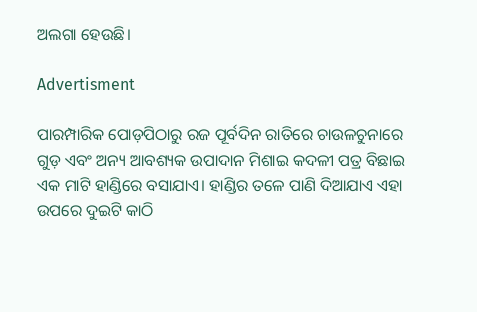ଅଲଗା ହେଉଛି।

Advertisment

ପାରମ୍ପାରିକ ପୋଡ଼ପିଠାରୁ ରଜ ପୂର୍ବଦିନ ରାତିରେ ଚାଉଳଚୁନାରେ ଗୁଡ଼ ଏବଂ ଅନ୍ୟ ଆବଶ୍ୟକ ଉପାଦାନ ମିଶାଇ କଦଳୀ ପତ୍ର ବିଛାଇ ଏକ ମାଟି ହାଣ୍ଡିରେ ବସାଯାଏ। ହାଣ୍ଡିର ତଳେ ପାଣି ଦିଆଯାଏ ଏହା ଉପରେ ଦୁଇଟି କାଠି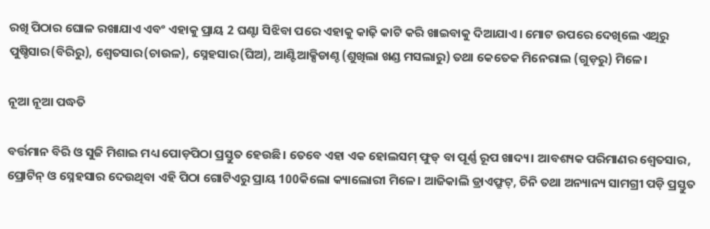ରଖି ପିଠାର ଘୋଳ ରଖାଯାଏ ଏବଂ ଏହାକୁ ପ୍ରାୟ 2 ଘଣ୍ଟା ସିଝିବା ପରେ ଏହାକୁ କାଢ଼ି କାଟି କରି ଖାଇବାକୁ ଦିଆଯାଏ। ମୋଟ ଉପରେ ଦେଖିଲେ ଏଥିରୁ ପୁଷ୍ଚିସାର(ବିରିରୁ), ଶ୍ୱେତସାର(ଚାଉଳ), ସ୍ନେହସାର(ଘିଅ), ଆଣ୍ଟିଆକ୍ସିଡାଣ୍ଚ (ଶୁଖିଲା ଖଣ୍ଡ ମସଲାରୁ) ତଥା କେତେକ ମିନେରାଲ (ଗୁଡ଼ରୁ) ମିଳେ।

ନୂଆ ନୂଆ ପଦ୍ଧତି

ବର୍ତ୍ତମାନ ବିରି ଓ ସୁଜି ମିଶାଇ ମଧ୍ୟ ପୋଡ଼ପିଠା ପ୍ରସ୍ତୁତ ହେଉଛି। ତେବେ ଏହା ଏକ ହୋଲସମ୍ ଫୁଡ୍ ବା ପୂର୍ଣ୍ଣ ରୂପ ଖାଦ୍ୟ। ଆବଶ୍ୟକ ପରିମାଣର ଶ୍ୱେତସାର, ପ୍ରୋଟିନ୍ ଓ ସ୍ନେହସାର ଦେଉଥିବା ଏହି ପିଠା ଗୋଟିଏରୁ ପ୍ରାୟ 100କିଲୋ କ୍ୟାଲୋରୀ ମିଳେ। ଆଜିକାଲି ଡ୍ରାଏଫ୍ରୁଟ୍, ଚିନି ତଥା ଅନ୍ୟାନ୍ୟ ସାମଗ୍ରୀ ପଡ଼ି ପ୍ରସ୍ତୁତ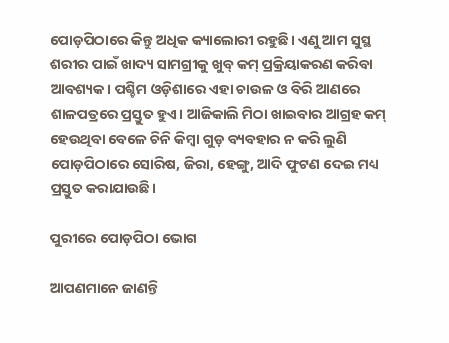ପୋଡ଼ପିଠାରେ କିନ୍ତୁ ଅଧିକ କ୍ୟାଲୋରୀ ରହୁଛି। ଏଣୁ ଆମ ସୁସ୍ଥ ଶରୀର ପାଇଁ ଖାଦ୍ୟ ସାମଗ୍ରୀକୁ ଖୁବ୍ କମ୍ ପ୍ରକ୍ରିୟାକରଣ କରିବା ଆବଶ୍ୟକ। ପଶ୍ଚିମ ଓଡ଼ିଶାରେ ଏହା ଚାଉଳ ଓ ବିରି ଆଣରେ ଶାଳପତ୍ରରେ ପ୍ରସ୍ତୁତ ହୁଏ। ଆଜିକାଲି ମିଠା ଖାଇବାର ଆଗ୍ରହ କମ୍ ହେଉଥିବା ବେଳେ ଚିନି କିମ୍ୱା ଗୁଡ଼ ବ୍ୟବହାର ନ କରି ଲୁଣି ପୋଡ଼ପିଠାରେ ସୋରିଷ, ଜିରା, ହେଙ୍ଗୁ, ଆଦି ଫୁଟଣ ଦେଇ ମଧ୍ୟ ପ୍ରସ୍ତୁତ କରାଯାଉଛି।

ପୁରୀରେ ପୋଡ଼ପିଠା ଭୋଗ

ଆପଣମାନେ ଜାଣନ୍ତି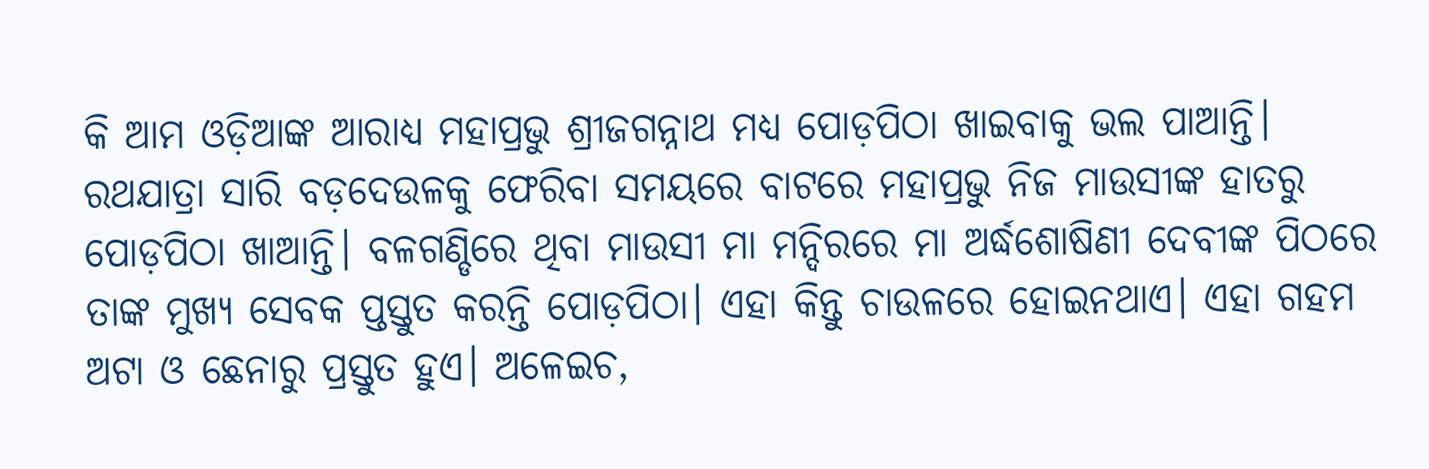କି ଆମ ଓଡ଼ିଆଙ୍କ ଆରାଧ୍ୟ ମହାପ୍ରଭୁ ଶ୍ରୀଜଗନ୍ନାଥ ମଧ୍ୟ ପୋଡ଼ପିଠା ଖାଇବାକୁ ଭଲ ପାଆନ୍ତି। ରଥଯାତ୍ରା ସାରି ବଡ଼ଦେଉଳକୁ ଫେରିବା ସମୟରେ ବାଟରେ ମହାପ୍ରଭୁ ନିଜ ମାଉସୀଙ୍କ ହାତରୁ ପୋଡ଼ପିଠା ଖାଆନ୍ତି। ବଳଗଣ୍ଡିରେ ଥିବା ମାଉସୀ ମା ମନ୍ଦିରରେ ମା ଅର୍ଦ୍ଧଶୋଷିଣୀ ଦେବୀଙ୍କ ପିଠରେ ତାଙ୍କ ମୁଖ୍ୟ ସେବକ ପ୍ତସ୍ତୁତ କରନ୍ତି ପୋଡ଼ପିଠା। ଏହା କିନ୍ତୁ ଚାଉଳରେ ହୋଇନଥାଏ। ଏହା ଗହମ ଅଟା ଓ ଛେନାରୁ ପ୍ରସ୍ତୁତ ହୁଏ। ଅଳେଇଚ,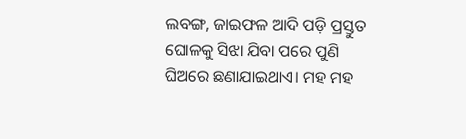ଲବଙ୍ଗ, ଜାଇଫଳ ଆଦି ପଡ଼ି ପ୍ରସ୍ତୁତ ଘୋଳକୁ ସିଝା ଯିବା ପରେ ପୁଣି ଘିଅରେ ଛଣାଯାଇଥାଏ। ମହ ମହ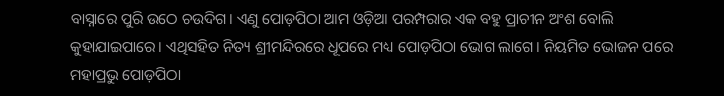ବାସ୍ନାରେ ପୁରି ଉଠେ ଚଉଦିଗ। ଏଣୁ ପୋଡ଼ପିଠା ଆମ ଓଡ଼ିଆ ପରମ୍ପରାର ଏକ ବହୁ ପ୍ରାଚୀନ ଅଂଶ ବୋଲି କୁହାଯାଇପାରେ। ଏଥିସହିତ ନିତ୍ୟ ଶ୍ରୀମନ୍ଦିରରେ ଧୂପରେ ମଧ୍ୟ ପୋଡ଼ପିଠା ଭୋଗ ଲାଗେ। ନିୟମିତ ଭୋଜନ ପରେ ମହାପ୍ରଭୁ ପୋଡ଼ପିଠା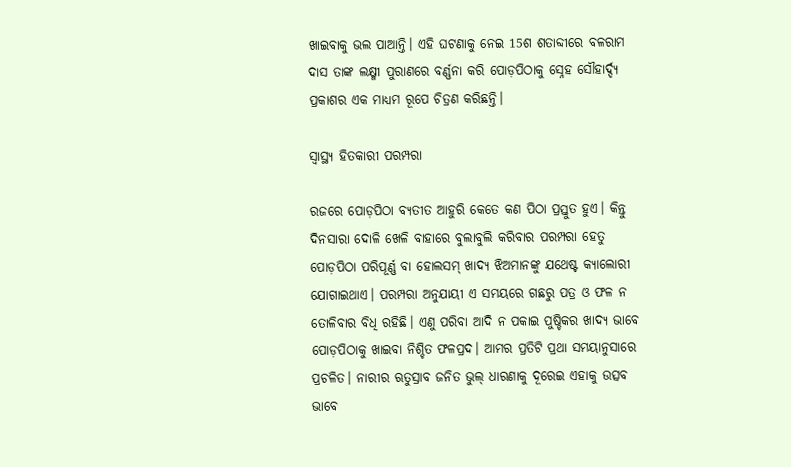ଖାଇବାକୁ ଭଲ ପାଆନ୍ତି। ଏହି ଘଟଣାକୁ ନେଇ 15ଶ ଶତାବ୍ଦୀରେ ବଳରାମ ଦାସ ତାଙ୍କ ଲକ୍ଷ୍ମୀ ପୁରାଣରେ ବର୍ଣ୍ଣନା କରି ପୋଡ଼ପିଠାକୁ ସ୍ନେହ ସୌହାର୍ଦ୍ଦ୍ୟ ପ୍ରକାଶର ଏକ ମାଧ୍ୟମ ରୂପେ ଚିତ୍ରଣ କରିଛନ୍ତି।

ସ୍ୱାସ୍ଥ୍ୟ ହିତକାରୀ ପରମ୍ପରା

ରଜରେ ପୋଡ଼ପିଠା ବ୍ୟତୀତ ଆହୁରି କେତେ କଣ ପିଠା ପ୍ରସ୍ତୁତ ହୁଏ। କିନ୍ତୁ ଦିନସାରା ଦୋଳି ଖେଳି ବାହାରେ ବୁଲାବୁଲି କରିବାର ପରମ୍ପରା ହେତୁ ପୋଡ଼ପିଠା ପରିପୂର୍ଣ୍ଣ ବା ହୋଲସମ୍ ଖାଦ୍ୟ ଝିଅମାନଙ୍କୁ ଯଥେଷ୍ଟ କ୍ୟାଲୋରୀ ଯୋଗାଇଥାଏ। ପରମ୍ପରା ଅନୁଯାୟୀ ଏ ସମୟରେ ଗଛରୁ ପତ୍ର ଓ ଫଳ ନ ତୋଳିବାର ବିଧି ରହିଛି। ଏଣୁ ପରିବା ଆଦି ନ ପକାଇ ପୁଷ୍ଚିକର ଖାଦ୍ୟ ଭାବେ ପୋଡ଼ପିଠାକୁ ଖାଇବା ନିଶ୍ଚିତ ଫଳପ୍ରଦ। ଆମର ପ୍ରତିଟି ପ୍ରଥା ସମୟାନୁସାରେ ପ୍ରଚଳିତ। ନାରୀର ଋତୁସ୍ରାବ ଜନିତ ଭୁଲ୍ ଧାରଣାକୁ ଦୂରେଇ ଏହାକୁ ଉତ୍ସବ ଭାବେ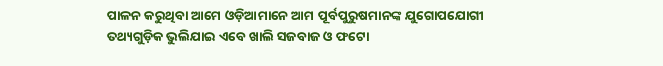ପାଳନ କରୁଥିବା ଆମେ ଓଡ଼ିଆମାନେ ଆମ ପୂର୍ବପୁରୁଷମାନଙ୍କ ଯୁଗୋପଯୋଗୀ ତଥ୍ୟଗୁଡ଼ିକ ଭୁଲିଯାଇ ଏବେ ଖାଲି ସଜବାଜ ଓ ଫଟୋ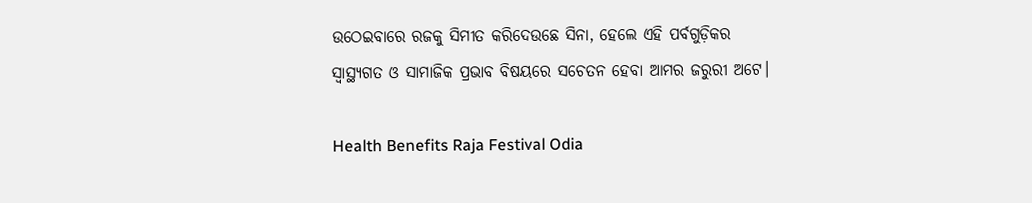ଉଠେଇବାରେ ରଜକୁ ସିମୀତ କରିଦେଉଛେ ସିନା, ହେଲେ ଏହି ପର୍ବଗୁଡ଼ିକର ସ୍ୱାସ୍ଥ୍ୟଗତ ଓ ସାମାଜିକ ପ୍ରଭାବ ବିଷୟରେ ସଚେତନ ହେବା ଆମର ଜରୁରୀ ଅଟେ।

Health Benefits Raja Festival Odia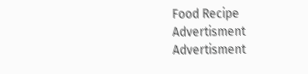Food Recipe
Advertisment
Advertisment